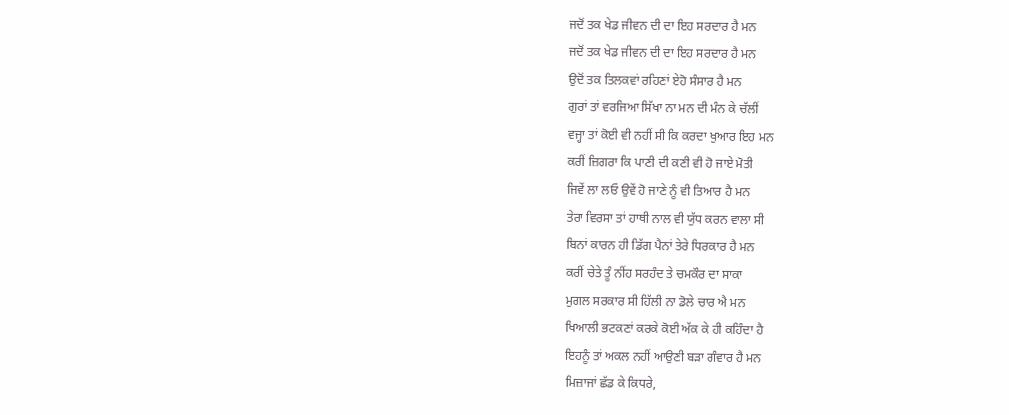ਜਦੋਂ ਤਕ ਖੇਡ ਜੀਵਨ ਦੀ ਦਾ ਇਹ ਸਰਦਾਰ ਹੈ ਮਨ
ਜਦੋਂ ਤਕ ਖੇਡ ਜੀਵਨ ਦੀ ਦਾ ਇਹ ਸਰਦਾਰ ਹੈ ਮਨ
ਉਦੋਂ ਤਕ ਤਿਲਕਵਾਂ ਰਹਿਣਾਂ ਏਹੋ ਸੰਸਾਰ ਹੈ ਮਨ
ਗੁਰਾਂ ਤਾਂ ਵਰਜਿਆ ਸਿੱਖਾ ਨਾ ਮਨ ਦੀ ਮੰਨ ਕੇ ਚੱਲੀਂ
ਵਜ੍ਹਾ ਤਾਂ ਕੋਈ ਵੀ ਨਹੀਂ ਸੀ ਕਿ ਕਰਦਾ ਖੁਆਰ ਇਹ ਮਨ
ਕਰੀਂ ਜ਼ਿਗਰਾ ਕਿ ਪਾਣੀ ਦੀ ਕਣੀ ਵੀ ਹੋ ਜਾਏ ਮੋਤੀ
ਜਿਵੇਂ ਲਾ ਲਓ ਉਵੇਂ ਹੋ ਜਾਣੇ ਨੂੰ ਵੀ ਤਿਆਰ ਹੈ ਮਨ
ਤੇਰਾ ਵਿਰਸਾ ਤਾਂ ਹਾਥੀ ਨਾਲ ਵੀ ਯੁੱਧ ਕਰਨ ਵਾਲਾ ਸੀ
ਬਿਨਾਂ ਕਾਰਨ ਹੀ ਡਿੱਗ ਪੈਨਾਂ ਤੇਰੇ ਧਿਰਕਾਰ ਹੈ ਮਨ
ਕਰੀਂ ਚੇਤੇ ਤੂੰ ਨੀਂਹ ਸਰਹੰਦ ਤੇ ਚਮਕੌਰ ਦਾ ਸਾਕਾ
ਮੁਗਲ ਸਰਕਾਰ ਸੀ ਹਿੱਲੀ ਨਾ ਡੋਲੇ ਚਾਰ ਐ ਮਨ
ਖਿਆਲੀ ਭਟਕਣਾਂ ਕਰਕੇ ਕੋਈ ਅੱਕ ਕੇ ਹੀ ਕਹਿੰਦਾ ਹੈ
ਇਹਨੂੰ ਤਾਂ ਅਕਲ ਨਹੀਂ ਆਉਣੀ ਬੜਾ ਗੰਵਾਰ ਹੈ ਮਨ
ਮਿਜ਼ਾਜਾਂ ਛੱਡ ਕੇ ਕਿਧਰੇ,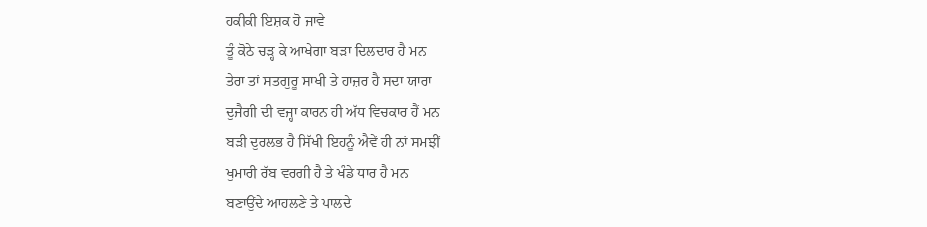ਹਕੀਕੀ ਇਸ਼ਕ ਹੋ ਜਾਵੇ
ਤੂੰ ਕੋਠੇ ਚੜ੍ਹ ਕੇ ਆਖੇਗਾ ਬੜਾ ਦਿਲਦਾਰ ਹੈ ਮਨ
ਤੇਰਾ ਤਾਂ ਸਤਗੁਰੂ ਸਾਖੀ ਤੇ ਹਾਜ਼ਰ ਹੈ ਸਦਾ ਯਾਰਾ
ਦੁਜੈਗੀ ਦੀ ਵਜ੍ਹਾ ਕਾਰਨ ਹੀ ਅੱਧ ਵਿਚਕਾਰ ਹੈਂ ਮਨ
ਬੜੀ ਦੁਰਲਭ ਹੈ ਸਿੱਖੀ ਇਹਨੂੰ ਐਵੇਂ ਹੀ ਨਾਂ ਸਮਝੀਂ
ਖੁਮਾਰੀ ਰੱਬ ਵਰਗੀ ਹੈ ਤੇ ਖੰਡੇ ਧਾਰ ਹੈ ਮਨ
ਬਣਾਉਂਦੇ ਆਹਲਣੇ ਤੇ ਪਾਲਦੇ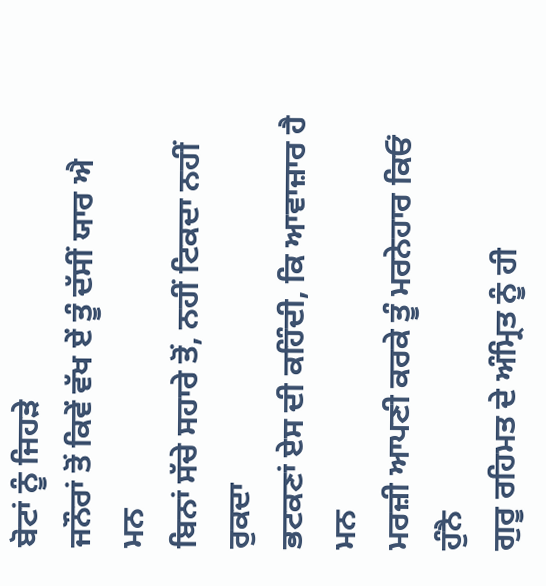ਬੋਟਾਂ ਨੂੰ ਜਿਹੜੇ
ਜਨੌਰਾਂ ਤੋਂ ਕਿਵੇਂ ਵੱਖ ਏਂ ਤੂੰ ਦੱਸੀਂ ਯਾਰ ਐ ਮਨ
ਬਿਨਾਂ ਸੱਚੇ ਸਹਾਰੇ ਤੋਂ, ਨਹੀਂ ਟਿਕਦਾ ਨਹੀਂ ਰੁਕਦਾ
ਭਟਕਣਾਂ ਏਸ ਦੀ ਕਹਿੰਦੀ, ਕਿ ਆਵਾਜ਼ਾਰ ਹੈ ਮਨ
ਮਰਜ਼ੀ ਆਪਣੀ ਕਰਕੇ ਤੂੰ ਮਰਨੇਹਾਰ ਕਿਓਂ ਹੁੰਨੈ
ਗੁਰੂ ਰਹਿਮਤ ਦੇ ਅੰਮ੍ਰਿਤ ਨੂੰ ਹੀ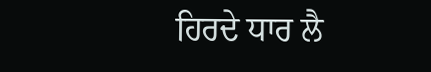ਹਿਰਦੇ ਧਾਰ ਲੈ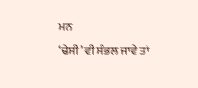ਮਨ
‘ਢੇਸੀ’ ਵੀ ਸੰਭਲ ਜਾਵੇ ਤਾਂ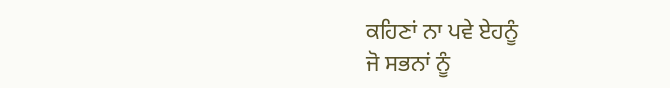ਕਹਿਣਾਂ ਨਾ ਪਵੇ ਏਹਨੂੰ
ਜੋ ਸਭਨਾਂ ਨੂੰ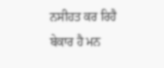ਨਸੀਹਤ ਕਰ ਰਿਹੈ ਬੇਕਾਰ ਹੈ ਮਨ